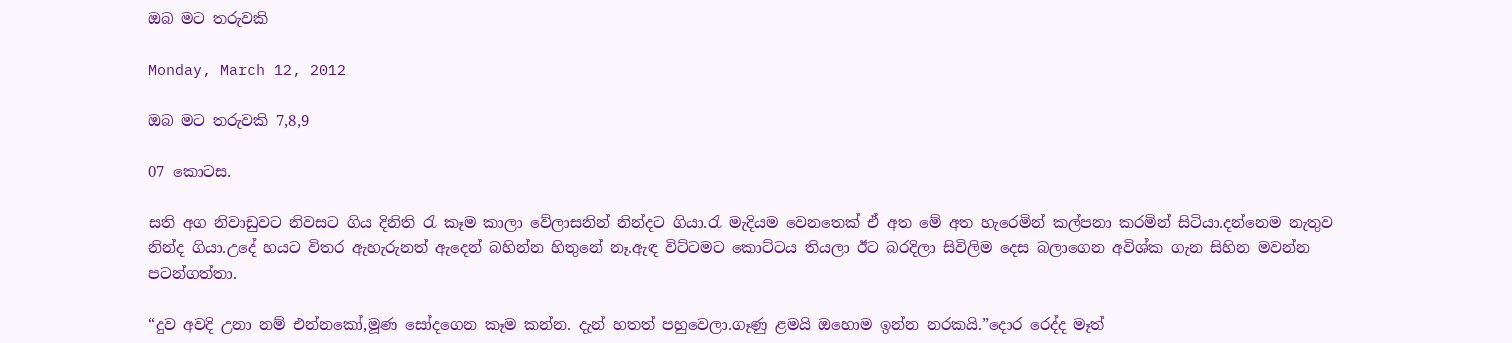ඔබ මට තරුවකි

Monday, March 12, 2012

ඔබ මට තරුවකි 7,8,9

07 කොටස.

සති අග නිවාඩුවට නිවසට ගිය දිනිති රැ කෑම කාලා වේලාසනින් නින්දට ගියා.රැ මැදියම වෙනතෙක් ඒ අත මේ අත හැරෙමින් කල්පනා කරමින් සිටියා.දන්නෙම නැතුව නින්ද ගියා.උදේ හයට විතර ඇහැරුනත් ඇදෙන් බහින්න හිතුනේ නෑ.ඇඳ විට්ටමට කොට්ටය තියලා ඊට බරදිලා සිවිලිම දෙස බලාගෙන අවිශ්ක ගැන සිහින මවන්න පටන්ගත්තා.

“දුව අවදි උනා නම් එන්නකෝ,මූණ සෝදගෙන කෑම කන්න. දැන් හතත් පහුවෙලා.ගෑණු ළමයි ඔහොම ඉන්න නරකයි.”දොර රෙද්ද මෑත්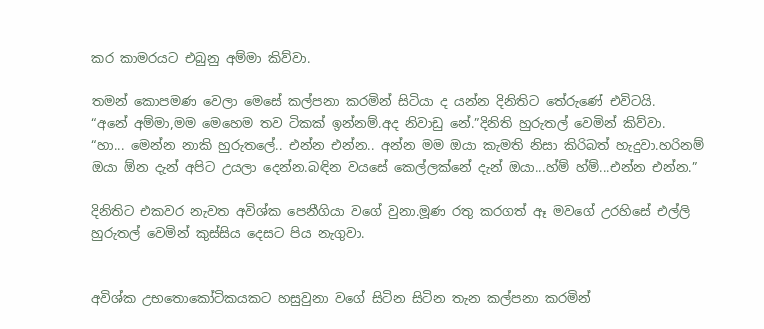කර කාමරයට එබුනු අම්මා කිව්වා.

තමන් කොපමණ වෙලා මෙ‍සේ කල්පනා කරමින් සිටියා ද යන්න දිනිතිට තේරුණේ එවිටයි.
“අනේ අම්මා,මම මෙහෙම තව ටිකක් ඉන්නම්.අද නිවාඩු නේ.”දිනිති හුරුතල් වෙමින් කිව්වා.
“හා... මෙන්න නාකි හුරුතලේ.. එන්න එන්න.. අන්න මම ඔයා කැමති නිසා කිරිබත් හැදුවා.හරිනම් ඔයා ඕන දැන් අපිට උයලා දෙන්න.බඳින වයසේ කෙල්ලක්නේ දැන් ඔයා...හ්ම් හ්ම්...එන්න එන්න.”

දිනිතිට එකවර නැවත අවිශ්ක පෙනීගියා වගේ වුනා.මූණ රතු කරගත් ඈ මවගේ උරහිසේ එල්ලි හුරුතල් වෙමින් කුස්සිය දෙසට පිය නැගුවා.


අවිශ්ක උභතොකෝටිකයකට හසුවුනා වගේ සිටින සිටින තැන කල්පනා කරමින්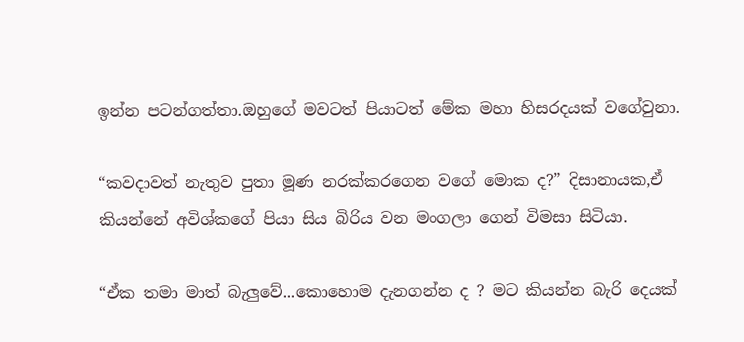ඉන්න පටන්ගත්තා.ඔහු‍ගේ මවටත් පියාටත් මේක මහා හිසරදයක් වගේවුනා.

“කවදාවත් නැතුව පුතා මූණ නරක්කරගෙන වගේ මොක ද?” දිසානායක,ඒ කියන්නේ අවිශ්කගේ පියා සිය බිරිය වන මංගලා ගෙන් විමසා සිටියා.

“ඒක තමා මාත් බැලුවේ...කොහොම දැනගන්න ද ? මට කියන්න බැරි දෙයක්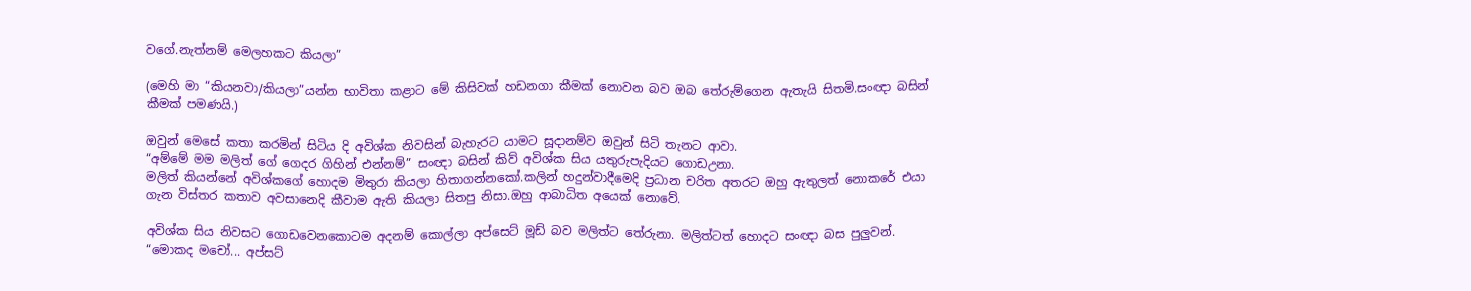වගේ.නැත්නම් මෙලහකට කියලා”

(මෙහි මා “කියනවා/කියලා”යන්න භාවිතා කළාට මේ කිසිවක් හඩනගා කීමක් නොවන බව ඔබ තේරුම්ගෙන ඇතැයි සිතමි.සංඥා බසින් කීමක් පමණයි.)

ඔවුන් මෙසේ කතා කරමින් සිටිය දි අවිශ්ක නිවසින් බැහැරට යාමට සූදානම්ව ඔවුන් සිටි තැනට ආවා.
“අම්මේ මම මලිත් ගේ ගෙදර ගිහින් එන්නම්” සංඥා බසින් කිව් අවිශ්ක සිය ‍යතුරුපැදියට ගොඩඋනා.
මලිත් කියන්නේ අවිශ්කගේ හොදම මිතුරා කියලා හිතාගන්නකෝ.කලින් හදුන්වාදීමෙදි ප්‍රධාන චරිත අතරට ඔහු ඇතුලත් නොකරේ එයා ගැන විස්තර කතාව අවසානෙදි කීවාම ඇති කියලා සිතපු නිසා.ඔහු ආබාධිත අයෙක් නොවේ.

අවිශ්ක සිය නිවසට ගොඩවෙනකොටම අදනම් කොල්ලා අප්සෙට් මූඩ් බව මලිත්ට තේරුනා. මලිත්ටත් හොදට සංඥා බස පුලුවන්.
“මොකද මචෝ... අප්සට්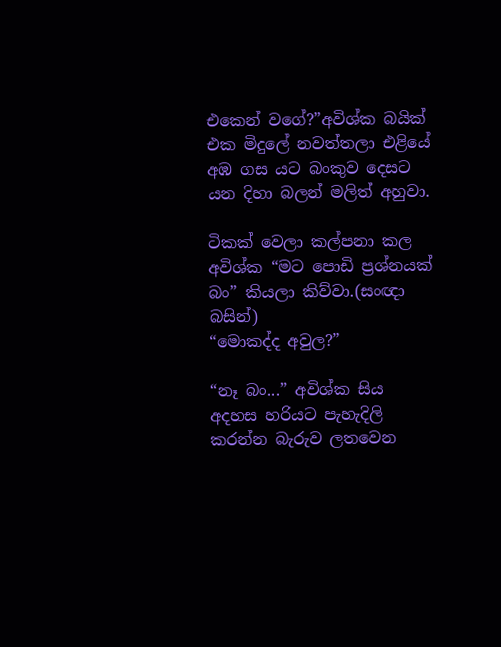එකෙන් වගේ?”අවිශ්ක බයික් එක මිදුලේ නවත්තලා එළියේ අඹ ගස යට බංකුව දෙසට යන දිහා බලන් මලිත් අහුවා.

ටිකක් වෙලා කල්පනා කල අවිශ්ක “මට පොඩි ප්‍රශ්නයක් බං” කියලා කිව්වා.(සංඥා බසින්)
“මොකද්ද අවුල?”

“නෑ බං...” අවිශ්ක සිය අදහස හරියට පැහැදිලි කරන්න බැරුව ලතවෙන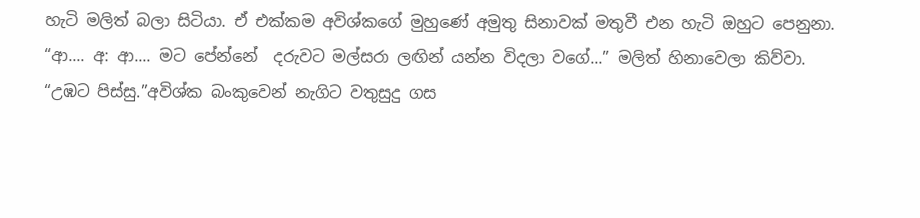හැටි මලිත් බලා සිටියා. ඒ එක්කම අවිශ්කගේ මුහුණේ අමුතු සිනාවක් මතුවී එන හැටි ඔහුට පෙනුනා.
“ආ.... අ: ආ.... මට පේන්නේ  දරුවට මල්සරා ලඟින් යන්න විදලා වගේ...” මලිත් හිනාවෙලා කිව්වා.
“උඹට පිස්සු.”අවිශ්ක බංකුවෙන් නැගිට වතුසුදු ගස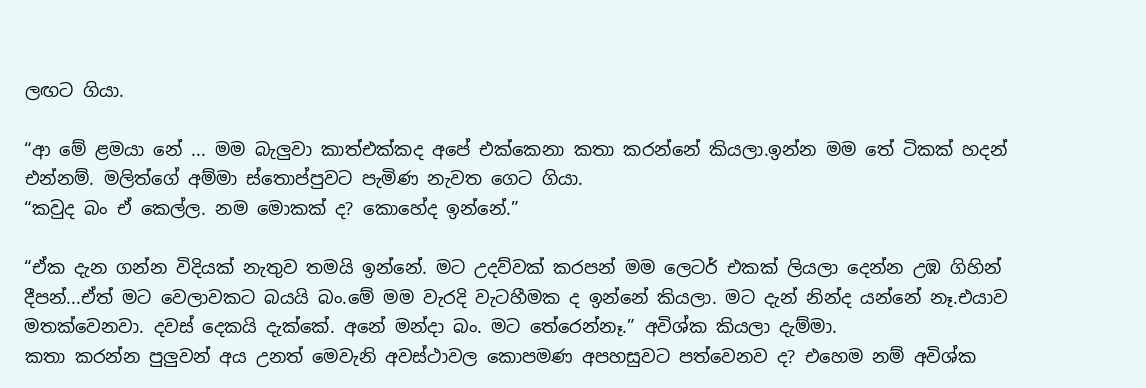ලඟට ගියා.

“ආ මේ ළමයා නේ ... මම බැලුවා කාත්එක්කද අපේ එක්කෙනා කතා කරන්නේ කියලා.ඉන්න මම තේ ටිකක් හදන් එන්නම්. මලිත්ගේ අම්මා ස්තොප්පුවට පැමිණ නැවත ගෙට ගියා.
“කවුද බං ඒ කෙල්ල. නම මොකක් ද? කොහේද ඉන්නේ.”

“ඒක දැන ගන්න විදියක් නැතුව තමයි ඉන්නේ. මට උදව්වක් කරපන් මම ලෙටර් එකක් ලියලා දෙන්න උඹ ගිහින් දීපන්...ඒත් මට වෙලාවකට බයයි බං.මේ මම වැරදි වැටහීමක ද ඉන්නේ කියලා. මට දැන් නින්ද යන්නේ නෑ.එයාව මතක්වෙනවා. දවස් දෙකයි දැක්කේ. අනේ මන්දා බං. මට තේරෙන්නෑ.” අවිශ්ක ‍කියලා දැම්මා.
කතා කරන්න පුලුවන් අය උනත් මෙවැනි අවස්ථාවල කොපමණ අපහසුවට පත්වෙනව ද? එහෙම නම් අවිශ්ක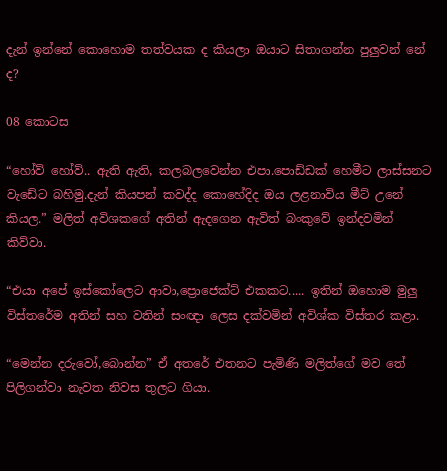දැන් ඉන්නේ කොහොම තත්වයක ද කියලා ඔයාට සිතාගන්න පුලුවන් නේ ද?

08 කොටස

“හෝව් හෝව්.. ඇති ඇති, කලබලවෙන්න එපා.පොඩ්ඩක් හෙමීට ලාස්සනට වැඩේට බහිමු.දැන් කියපන් කවද්ද කොහේදිද ඔය ලළනාවිය මීට් උනේ කියල.” මලිත් අවිශකගේ අතින් ඇදගෙන ඇවිත් බංකුවේ ඉන්දවමින් කිව්වා.

“එයා අපේ ඉස්කෝලෙට ආවා,ප්‍රොජෙක්ට් එකකට..... ඉතින් ඔහොම මුලු විස්තරේම අතින් සහ වතින් සංඥා ලෙස දක්වමින් අවිශ්ක විස්තර කළා.

“මෙන්න දරුවෝ,බොන්න” ඒ අතරේ එතනට පැමිණි මලිත්ගේ මව තේ පිලිගන්වා නැවත නිවස තුලට ගියා.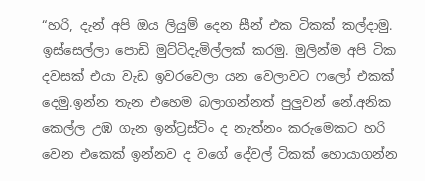“හරි, දැන් අපි ඔය ලියුම් දෙන සීන් එක ටිකක් කල්දාමු. ඉස්සෙල්ලා පොඩි මුට්ටිදැමිල්ලක් කරමු. මුලින්ම අපි ටික දවසක් එයා වැඩ ඉවරවෙලා යන වෙලාවට ෆලෝ එකක් දෙමු.ඉන්න තැන එහෙම බලාගන්නත් පුලුවන් නේ.අනික කෙල්ල උඹ ගැන ඉන්ට්‍රස්ටිං ද නැත්නං කරුමෙකට හරි වෙන එකෙක් ඉන්නව ද වගේ දේවල් ටිකක් හොයාගන්න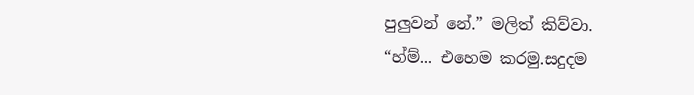පුලුවන් නේ.” මලිත් කිව්වා.
“හ්ම්... එහෙම කරමු.සදුදම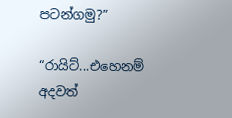පටන්ගමු?”

“රායිට්...එහෙනම් අදවත්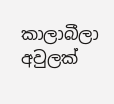කාලාබීලා අවුලක්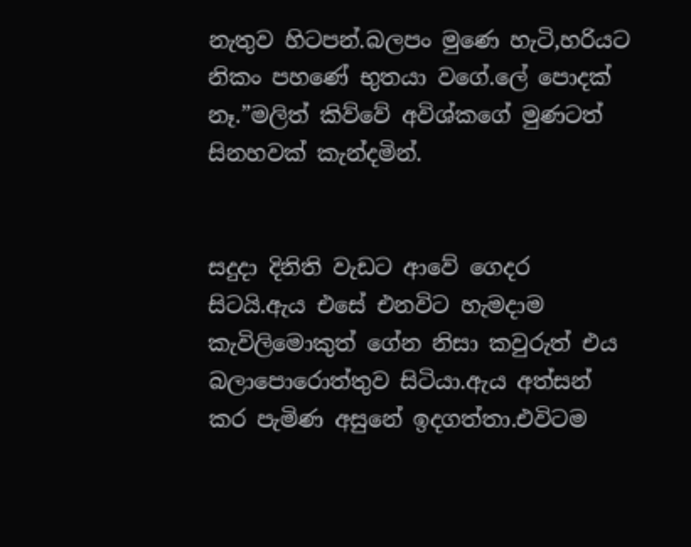නැතුව හිටපන්.බලපං මුණෙ හැටි,හරියට නිකං පහණේ භුතයා වගේ.ලේ පොදක් නෑ.”මලිත් කිව්වේ අවිශ්කගේ මුණටත් සිනහවක් කැන්දමින්.


සදුදා දිනිති වැඩට ආවේ ගෙදර සිටයි.ඇය එසේ එනවිට හැමදාම කැවිලිමොකුත් ගේන නිසා කවුරුත් එය බලාපොරොත්තුව සිටියා.ඇය අත්සන් කර පැමිණ අසුනේ ඉදගත්තා.එවිටම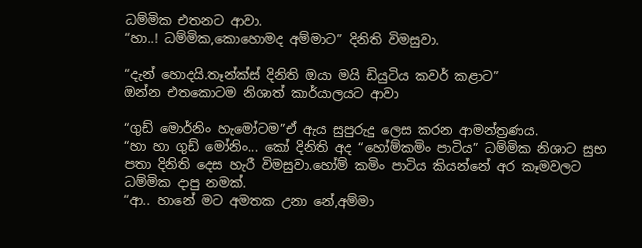ධම්මික එතනට ආවා.
“හා..! ධම්මික,කොහොමද අම්මාට” දිනිති විමසුවා.

“දැන් හොදයි.තෑන්ක්ස් දිනිති ඔයා මයි ඩියුටිය කවර් කළාට”
ඔන්න එතකොටම නිශාත් කාර්යාලයට ආවා

“ගුඩ් මොර්නිං හැමෝටම”ඒ ඇය සුපුරුදු ලෙස කරන ආමන්ත්‍රණය.
“හා හා ගුඩ් මෝනිං... කෝ දිනිති අද “හෝම්කමිං පාටිය” ධම්මික නිශාට සුභ පතා දිනිති දෙස හැරී විමසුවා.හෝම් කමිං පාටිය කියන්නේ අර කෑමවලට ධම්මික දාපු නමක්.
“ආ.. හානේ මට අමතක උනා නේ,අම්මා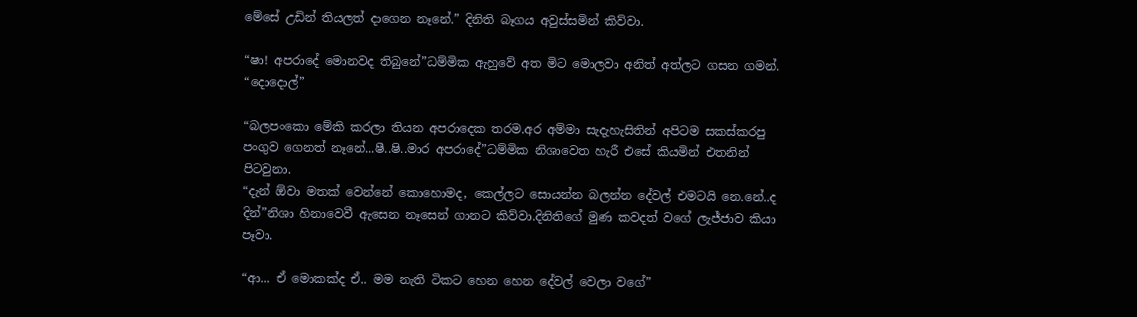මේසේ උඩින් තියලත් දාගෙන නෑනේ.” දිනිති බෑගය අවුස්සමින් කිව්වා.

“ෂා! අපරාදේ මොනවද තිබුනේ”ධම්මික ඇහුවේ අත මිට මොලවා අ‍නිත් අත්ලට ගසන ගමන්.
“දොදොල්”

“බලපංකො මේකි කරලා තියන අපරාදෙක තරම.අර අම්මා සැදැහැසිතින් අපිටම සකස්කරපු පංගුව ගෙනත් නෑනේ...ෂී..ෂි..මාර අපරාදේ”ධම්මික නිශාවෙත හැරී එසේ කියමින් එතනින් පිටවුනා.
“දැන් ඕවා මතක් වෙන්නේ කොහොමද, කෙල්ලට සොයන්න බලන්න දේවල් එමටයි නෙ.නේ..ද දින්”නිශා හිනාවෙවී ඇසෙන නෑසෙන් ගානට කිව්වා.දිනිතිගේ මුණ කවදත් වගේ ලැජ්ජාව කියා පෑවා.

“ආ... ඒ මොකක්ද ඒ.. මම නැති ටිකට හෙන හෙන දේවල් වෙලා වගේ”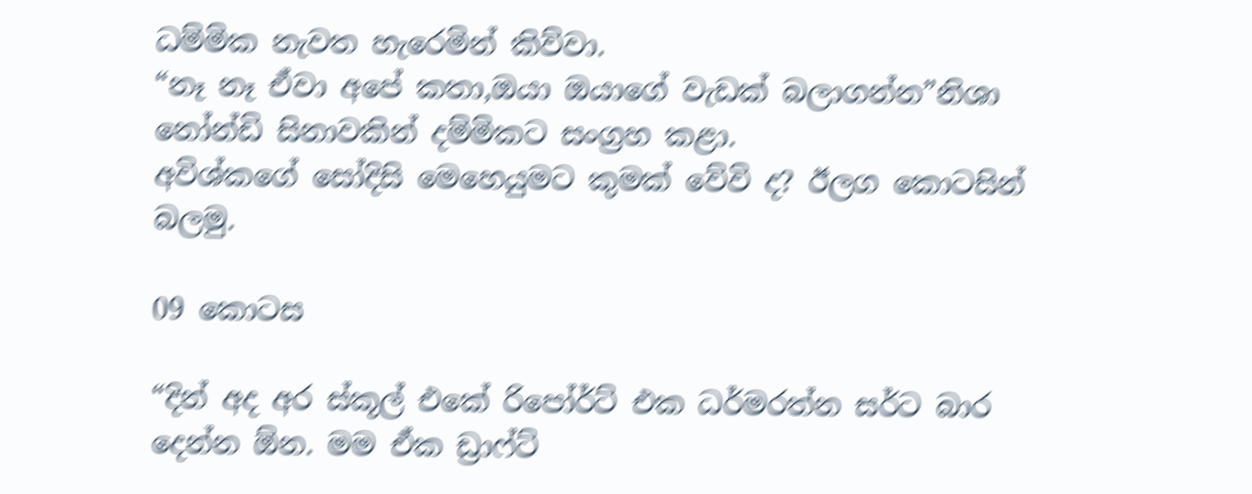ධම්මික නැවත හැරෙමින් කිව්වා.
“නෑ නෑ ඒවා අපේ කතා,ඔයා ඔයාගේ වැඩක් බලාගන්න”නිශා නෝන්ඩි සිනාවකින් දම්මිකට සංග්‍රහ කළා.
අවිශ්කගේ සෝදිසි මෙහෙයුමට කුමක් වේවි ද? ඊලග කොටසින් බලමු.

09 කොටස

“දින් අද අර ස්කූල් එකේ රිපෝර්ට් එක ධර්මරත්න සර්ට බාර දෙන්න ඕන. මම ඒක ඩ්‍රා‍ෆ්ට්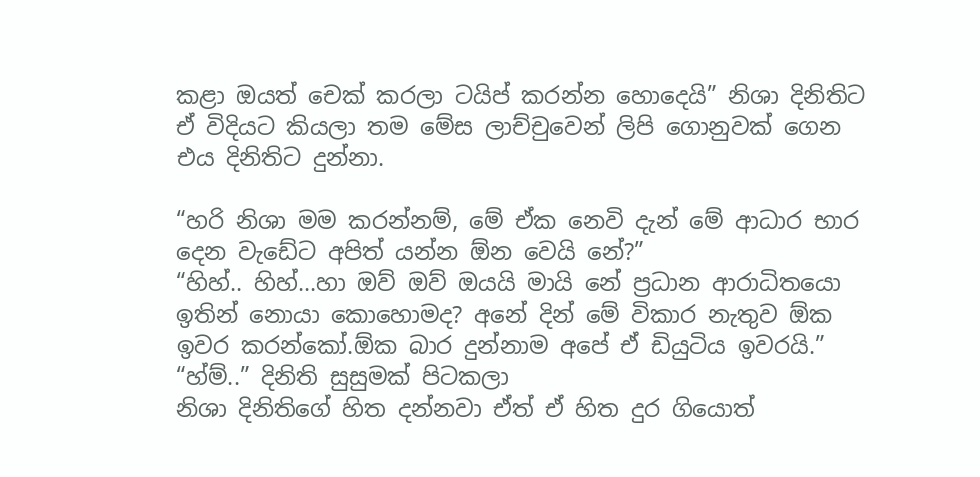කළා ඔයත් චෙක් කරලා ටයිප් කරන්න හොදෙයි” නිශා දිනිතිට ඒ විදියට කියලා තම මේස ලාච්චුවෙන් ලිපි ගොනුවක් ගෙන එය දිනිතිට දුන්නා.

“හරි නිශා මම කරන්නම්, මේ ඒක නෙවි දැන් මේ ආධාර භාර දෙන වැඩේට අපිත් යන්න ඕන වෙයි නේ?”
“හිහ්.. හිහ්...හා ඔව් ඔව් ඔයයි මායි නේ ප්‍රධාන ආරාධිතයො ඉතින් නොයා කොහොමද? අනේ දින් මේ විකාර නැතුව ඕක ඉවර කරන්කෝ.ඕක බාර දුන්නාම අපේ ඒ ඩියුටිය ඉවරයි.”
“හ්ම්..” දිනිති සුසුමක් පිටකලා
නිශා දිනිතිගේ හිත දන්නවා ඒත් ඒ හිත දුර ගියොත්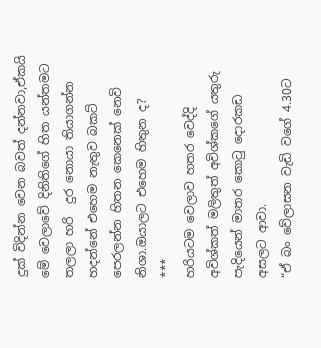දුක් විදින්න වෙන බවත් දන්නවා,ඒකයි මේ වෙලාවේ දිනිතිගේ හිත යන්තමට තලලා හරි  දුර නොයා තියාගන්න හදන්නේ එහෙම නැතුව බකට් පෙරලන්න හිතන කෙනෙක් නෙවි නිශා.ඔයාලට එහෙම හිතුන ද?
***
හරියටම වෙලාව හතර වෙද්දි අවිශ්කත් මලිතුත් අවිශ්කගේ යතුරු පැදියෙන් මාතර කොටු දොරකඩ අසලට ආවා.
“ඒ බං වේලාසන වැඩි ව‍ගේ 4.30ට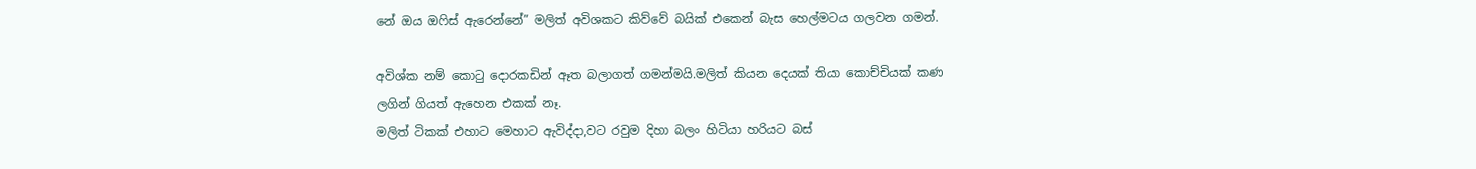නේ ඔය ඔෆිස් ඇරෙන්නේ” මලිත් අවිශකට කිව්වේ බයික් එකෙන් බැස හෙල්මටය ගලවන ගමන්.

අවිශ්ක නම් කොටු දොරකඩින් ඈත බලාගත් ගමන්මයි.මලිත් කියන දෙයක් තියා කොච්චියක් කණ ලගින් ගියත් ඇහෙන එකක් නෑ.
මලිත් ටිකක් එහාට මෙහාට ඇවිද්දා,වට රවුම දිහා බලං හිටියා හරියට බස්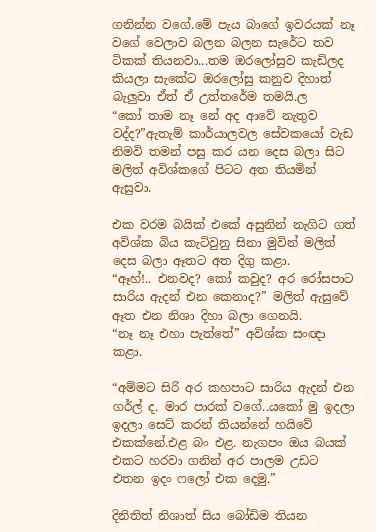ගනින්න වගේ.මේ පැය බාගේ ඉවරයක් නෑ වගේ වෙලාව බලන බලන සැරේට තව ටිකක් තියනවා...තම ඔරලෝසුව කැඩිලද කියලා සැකේට ඔරලෝසු කනුව දිහාත් බැලුවා ඒත් ඒ උත්තරේම තමයි.ල
“කෝ තාම නෑ නේ අද ආවේ නැතුව වද්ද?”ඇතැම් කාර්යාලවල සේවකයෝ වැඩ නිමවි තමන් පසු කර යන දෙස බලා සිට මලිත් අවිශ්කගේ පිටට අත තියමින් ඇසුවා.

එක වරම බයික් එකේ අසුනින් නැගිට ගත් අවිශ්ක බිය කැටිවුනු සිනා මුවින් මලිත් දෙස බලා ඈතට අත දිගු කළා.
“ඈහ්!.. එනවද? කෝ කවුද? අර රෝසපාට සාරිය ඇදන් එන කෙනාද?” මලිත් ඇසුවේ ඈත එන නිශා දිහා බලා ගෙනයි.
“නෑ නෑ එහා පැත්තේ” අවිශ්ක සංඥා කළා.

“අම්මට සිරි අර කහපාට සාරිය ඇදන් එන ගර්ල් ද. මාර පාරක් වගේ..යකෝ මු ඉදලා ඉදලා සෙට් කරන් තියන්නේ හයිවේ එකක්නේ.එළ බං එළ. නැගපං ඔය බයක් එකට හරවා ගනින් අර පාලම උඩට එතන ඉදං ෆලෝ එක දෙමු.”

දිනිතිත් නිශාත් සිය බෝඩිම තියන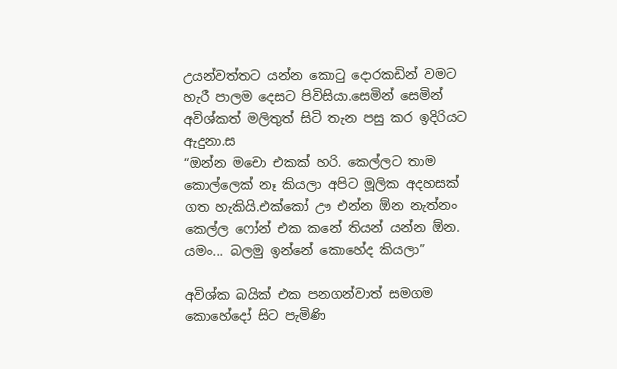උයන්වත්තට යන්න කොටු දොරකඩින් වමට හැරී පාලම දෙසට පිවිසියා.සෙමින් සෙමින් අවිශ්කත් මලිතුත් සිටි තැන පසු කර ඉදිරියට ඇදුනා.ස
“ඔන්න මචො එකක් හරි. කෙල්ලට තාම කොල්ලෙක් නෑ කියලා අපිට මූලික අදහසක් ගත හැකියි.එක්කෝ ඌ එන්න ඕන නැත්නං කෙල්ල ‍ෆෝන් එක කනේ තියන් යන්න ඕන. යමං... බලමු ඉන්නේ කොහේද කියලා”

අවිශ්ක බයික් එක පනගන්වාත් සමගම කොහේදෝ සිට පැමිණි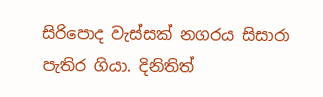සිරිපොද වැස්සක් නගරය සිසාරා පැතිර ගියා. දිනිතිත්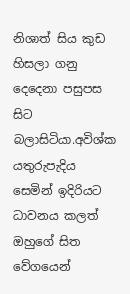නිශාත් සිය කුඩ හිසලා ගනු  දෙදෙනා පසුපස සිට බලාසිටියා.අවිශ්ක යතුරුපැදිය සෙමින් ඉදිරියට ධාවනය කලත් ඔහුගේ සිත වේගයෙන්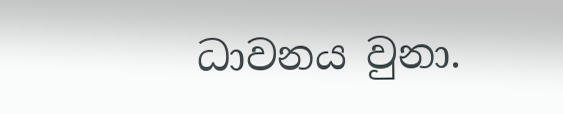ධාවනය වුනා.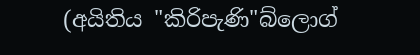(අයිතිය "කිරිපැණි"බ්ලොග්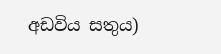අඩවිය සතුය)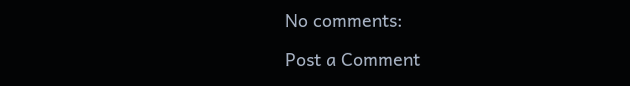No comments:

Post a Comment